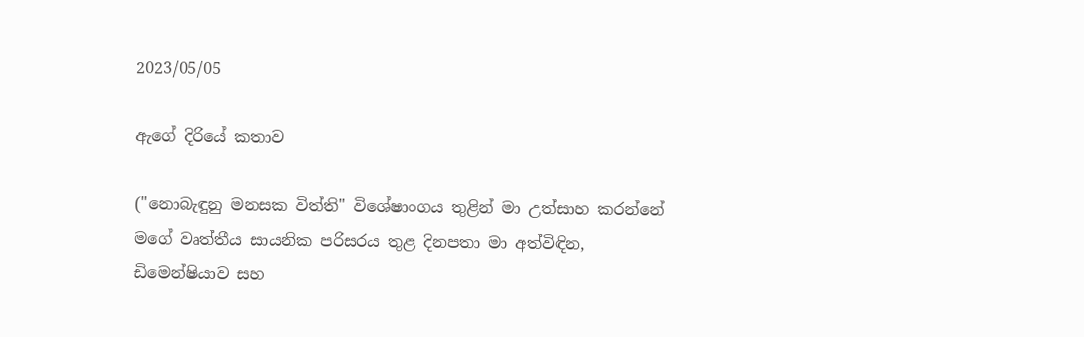2023/05/05

ඇගේ දිරියේ කතාව

("නොබැඳුනු මනසක විත්ති" විශේෂාංගය තුළින් මා උත්සාහ කරන්නේ මගේ වෘත්තීය සායනික පරිසරය තුළ දිනපතා මා අත්විඳින, ඩිමෙන්ෂියාව සහ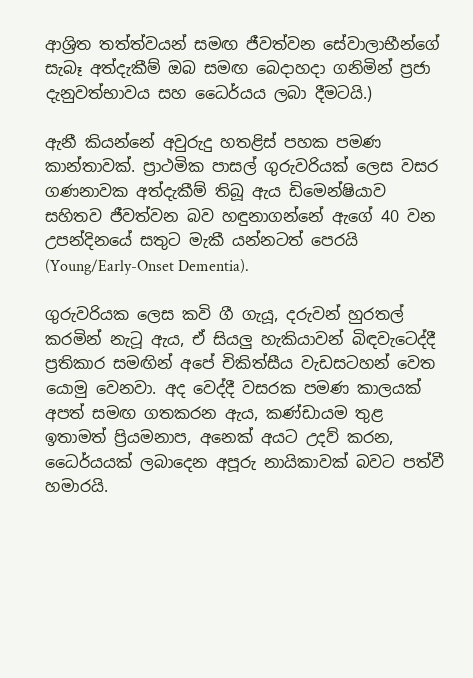ආශ්‍රිත තත්ත්වයන් සමඟ ජීවත්වන සේවාලාභීන්ගේ සැබෑ අත්දැකීම් ඔබ සමඟ බෙදාහදා ගනිමින් ප්‍රජා දැනුවත්භාවය සහ ධෛර්යය ලබා දීමටයි.)

ඇනී කියන්නේ අවුරුදු හතළිස් පහක පමණ කාන්තාවක්. ප්‍රාථමික පාසල් ගුරුවරියක් ලෙස වසර ගණනාවක අත්දැකීම් තිබූ ඇය ඩිමෙන්ෂියාව සහිතව ජීවත්වන බව හඳුනාගන්නේ ඇගේ 40 වන උපන්දිනයේ සතුට මැකී යන්නටත් පෙරයි (Young/Early-Onset Dementia).

ගුරුවරියක ලෙස කවි ගී ගැයූ, දරුවන් හුරතල් කරමින් නැටූ ඇය, ඒ සියලු හැකියාවන් බිඳවැටෙද්දී ප්‍රතිකාර සමඟින් අපේ චිකිත්සීය වැඩසටහන් වෙත යොමු වෙනවා. අද වෙද්දී වසරක පමණ කාලයක් අපත් සමඟ ගතකරන ඇය, කණ්ඩායම තුළ ඉතාමත් ප්‍රියමනාප, අනෙක් අයට උදව් කරන, ධෛර්යයක් ලබාදෙන අපූරු නායිකාවක් බවට පත්වී හමාරයි.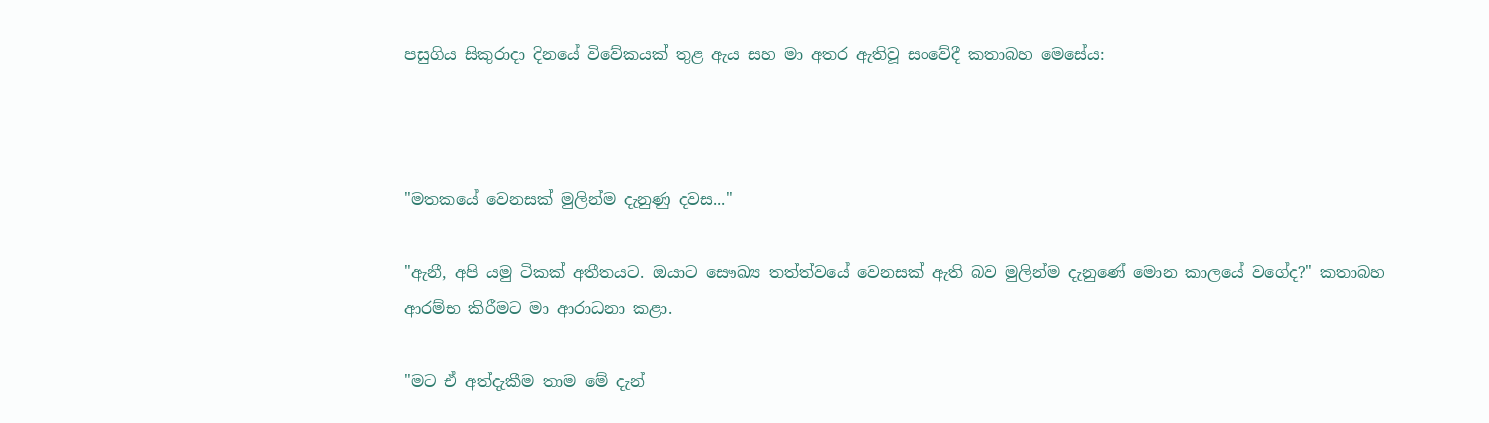පසුගිය සිකුරාදා දිනයේ විවේකයක් තුළ ඇය සහ මා අතර ඇතිවූ සංවේදී කතාබහ මෙසේය:



"මතකයේ වෙනසක් මුලින්ම දැනුණු දවස..."

"ඇනී, අපි යමු ටිකක් අතීතයට. ඔයාට සෞඛ්‍ය තත්ත්වයේ වෙනසක් ඇති බව මුලින්ම දැනුණේ මොන කාලයේ වගේද?" කතාබහ ආරම්භ කිරීමට මා ආරාධනා කළා.

"මට ඒ අත්දැකීම තාම මේ දැන්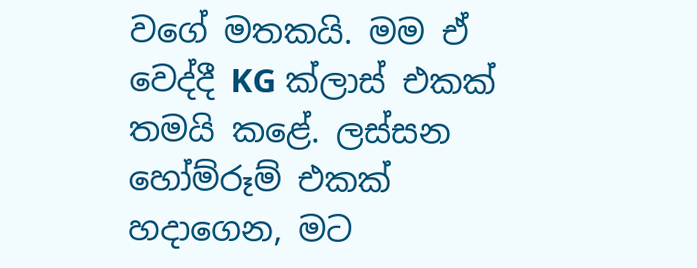වගේ මතකයි. මම ඒ වෙද්දී KG ක්ලාස් එකක් තමයි කළේ. ලස්සන හෝම්රූම් එකක් හදාගෙන, මට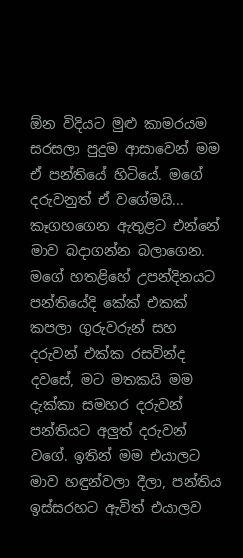ඕන විදියට මුළු කාමරයම සරසලා පුදුම ආසාවෙන් මම ඒ පන්තියේ හිටියේ. මගේ දරුවනුත් ඒ වගේමයි... කෑගහගෙන ඇතුළට එන්නේ මාව බදාගන්න බලාගෙන.
මගේ හතළිහේ උපන්දිනයට පන්තියේදි කේක් එකක් කපලා ගුරුවරුන් සහ දරුවන් එක්ක රසවින්ද දවසේ, මට මතකයි මම දැක්කා සමහර දරුවන් පන්තියට අලුත් දරුවන් වගේ. ඉතින් මම එයාලට මාව හඳුන්වලා දීලා, පන්තිය ඉස්සරහට ඇවිත් එයාලව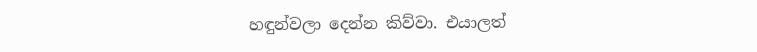හඳුන්වලා දෙන්න කිව්වා. එයාලත්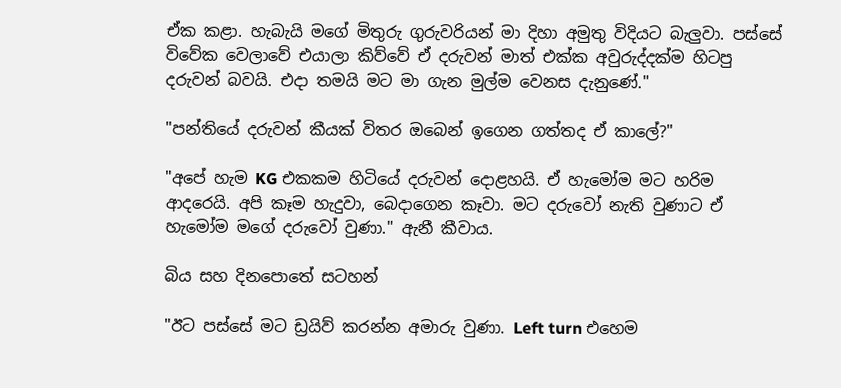ඒක කළා. හැබැයි මගේ මිතුරු ගුරුවරියන් මා දිහා අමුතු විදියට බැලුවා. පස්සේ විවේක වෙලාවේ එයාලා කිව්වේ ඒ දරුවන් මාත් එක්ක අවුරුද්දක්ම හිටපු දරුවන් බවයි. එදා තමයි මට මා ගැන මුල්ම වෙනස දැනුණේ."

"පන්තියේ දරුවන් කීයක් විතර ඔබෙන් ඉගෙන ගත්තද ඒ කාලේ?"

"අපේ හැම KG එකකම හිටියේ දරුවන් දොළහයි. ඒ හැමෝම මට හරිම ආදරෙයි. අපි කෑම හැදුවා, බෙදාගෙන කෑවා. මට දරුවෝ නැති වුණාට ඒ හැමෝම මගේ දරුවෝ වුණා." ඇනී කීවාය.

බිය සහ දිනපොතේ සටහන්

"ඊට පස්සේ මට ඩ්‍රයිව් කරන්න අමාරු වුණා. Left turn එහෙම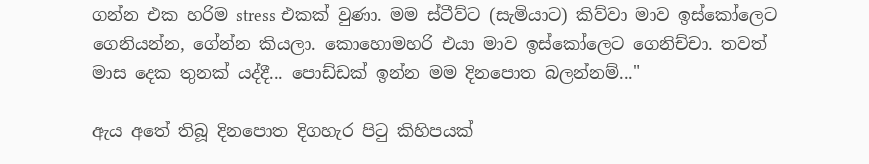ගන්න එක හරිම stress එකක් වුණා. මම ස්ටීව්ට (සැමියාට) කිව්වා මාව ඉස්කෝලෙට ගෙනියන්න, ගේන්න කියලා. කොහොමහරි එයා මාව ඉස්කෝලෙට ගෙනිච්චා. තවත් මාස දෙක තුනක් යද්දී... පොඩ්ඩක් ඉන්න මම දිනපොත බලන්නම්..."

ඇය අතේ තිබූ දිනපොත දිගහැර පිටු කිහිපයක්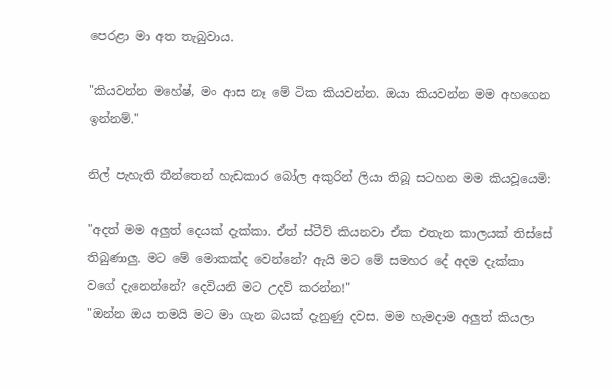පෙරළා මා අත තැබුවාය.

"කියවන්න මහේෂ්, මං ආස නෑ මේ ටික කියවන්න. ඔයා කියවන්න මම අහගෙන ඉන්නම්."

නිල් පැහැති තීන්තෙන් හැඩකාර බෝල අකුරින් ලියා තිබූ සටහන මම කියවූයෙමි:

"අදත් මම අලුත් දෙයක් දැක්කා. ඒත් ස්ටීව් කියනවා ඒක එතැන කාලයක් තිස්සේ තිබුණාලු. මට මේ මොකක්ද වෙන්නේ? ඇයි මට මේ සමහර දේ අදම දැක්කා වගේ දැනෙන්නේ? දෙවියනි මට උදව් කරන්න!"
"ඔන්න ඔය තමයි මට මා ගැන බයක් දැනුණු දවස. මම හැමදාම අලුත් කියලා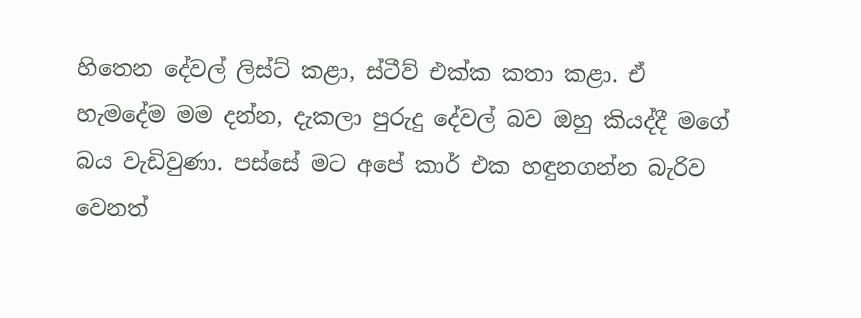හිතෙන දේවල් ලිස්ට් කළා, ස්ටීව් එක්ක කතා කළා. ඒ හැමදේම මම දන්න, දැකලා පුරුදු දේවල් බව ඔහු කියද්දී මගේ බය වැඩිවුණා. පස්සේ මට අපේ කාර් එක හඳුනගන්න බැරිව වෙනත්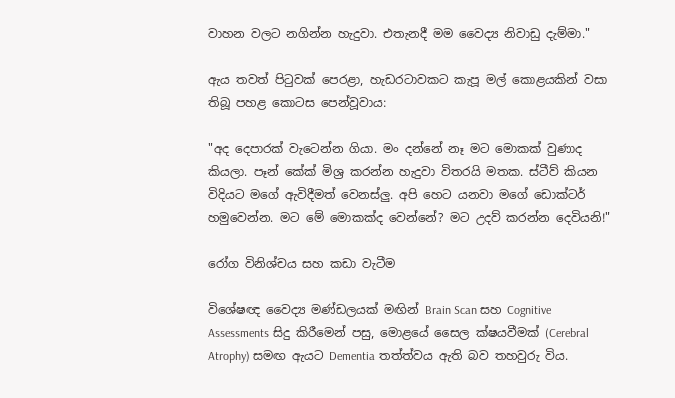වාහන වලට නගින්න හැදුවා. එතැනදී මම වෛද්‍ය නිවාඩු දැම්මා."

ඇය තවත් පිටුවක් පෙරළා, හැඩරටාවකට කැපූ මල් කොළයකින් වසා තිබූ පහළ කොටස පෙන්වූවාය:

"අද දෙපාරක් වැටෙන්න ගියා. මං දන්නේ නෑ මට මොකක් වුණාද කියලා. පෑන් කේක් මිශ්‍ර කරන්න හැදුවා විතරයි මතක. ස්ටීව් කියන විදියට මගේ ඇවිදීමත් වෙනස්ලු. අපි හෙට යනවා මගේ ඩොක්ටර් හමුවෙන්න. මට මේ මොකක්ද වෙන්නේ? මට උදව් කරන්න දෙවියනි!"

රෝග විනිශ්චය සහ කඩා වැටීම

විශේෂඥ වෛද්‍ය මණ්ඩලයක් මඟින් Brain Scan සහ Cognitive Assessments සිදු කිරීමෙන් පසු, මොළයේ සෛල ක්ෂයවීමක් (Cerebral Atrophy) සමඟ ඇයට Dementia තත්ත්වය ඇති බව තහවුරු විය.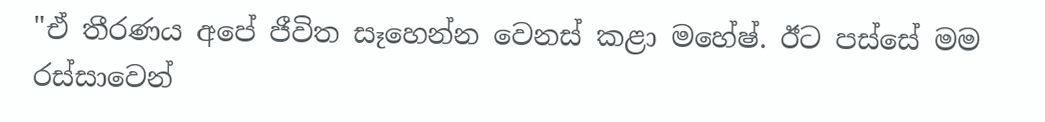"ඒ තීරණය අපේ ජීවිත සෑහෙන්න වෙනස් කළා මහේෂ්. ඊට පස්සේ මම රස්සාවෙන්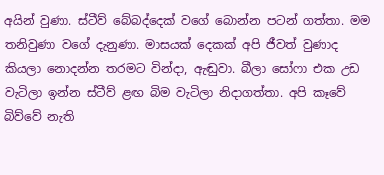අයින් වුණා. ස්ටීව් බේබද්දෙක් වගේ බොන්න පටන් ගත්තා. මම තනිවුණා වගේ දැනුණා. මාසයක් දෙකක් අපි ජීවත් වුණාද කියලා නොදන්න තරමට වින්දා, ඇඬුවා. බීලා සෝෆා එක උඩ වැටිලා ඉන්න ස්ටීව් ළඟ බිම වැටිලා නිදාගත්තා. අපි කෑවේ බිව්වේ නැති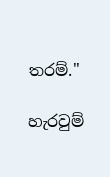තරම්."

හැරවුම්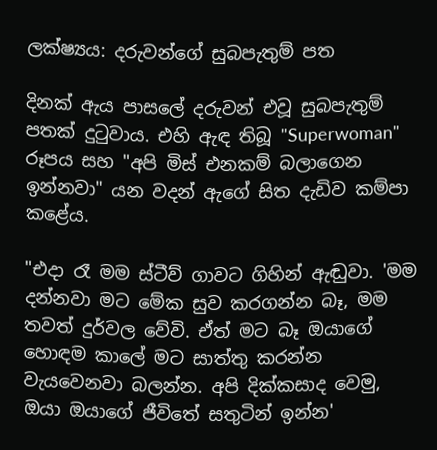ලක්ෂ්‍යය: දරුවන්ගේ සුබපැතුම් පත

දිනක් ඇය පාසලේ දරුවන් එවූ සුබපැතුම් පතක් දුටුවාය. එහි ඇඳ තිබූ "Superwoman" රූපය සහ "අපි මිස් එනකම් බලාගෙන ඉන්නවා" යන වදන් ඇගේ සිත දැඩිව කම්පා කළේය.

"එදා රෑ මම ස්ටීව් ගාවට ගිහින් ඇඬුවා. 'මම දන්නවා මට මේක සුව කරගන්න බෑ, මම තවත් දුර්වල වේවි. ඒත් මට බෑ ඔයාගේ හොඳම කාලේ මට සාත්තු කරන්න වැයවෙනවා බලන්න. අපි දික්කසාද වෙමු, ඔයා ඔයාගේ ජීවිතේ සතුටින් ඉන්න'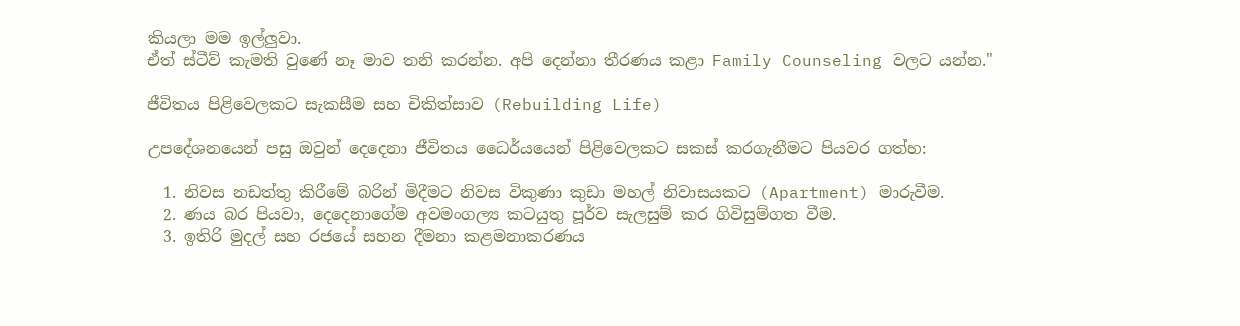කියලා මම ඉල්ලුවා.
ඒත් ස්ටීව් කැමති වුණේ නෑ මාව තනි කරන්න. අපි දෙන්නා තීරණය කළා Family Counseling වලට යන්න."

ජීවිතය පිළිවෙලකට සැකසීම සහ චිකිත්සාව (Rebuilding Life)

උපදේශනයෙන් පසු ඔවුන් දෙදෙනා ජීවිතය ධෛර්යයෙන් පිළිවෙලකට සකස් කරගැනීමට පියවර ගත්හ:

  1. නිවස නඩත්තු කිරීමේ බරින් මිදීමට නිවස විකුණා කුඩා මහල් නිවාසයකට (Apartment) මාරුවීම.
  2. ණය බර පියවා, දෙදෙනාගේම අවමංගල්‍ය කටයුතු පූර්ව සැලසුම් කර ගිවිසුම්ගත වීම.
  3. ඉතිරි මුදල් සහ රජයේ සහන දීමනා කළමනාකරණය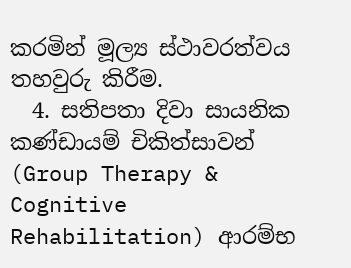කරමින් මූල්‍ය ස්ථාවරත්වය තහවුරු කිරීම.
  4. සතිපතා දිවා සායනික කණ්ඩායම් චිකිත්සාවන් (Group Therapy & Cognitive Rehabilitation) ආරම්භ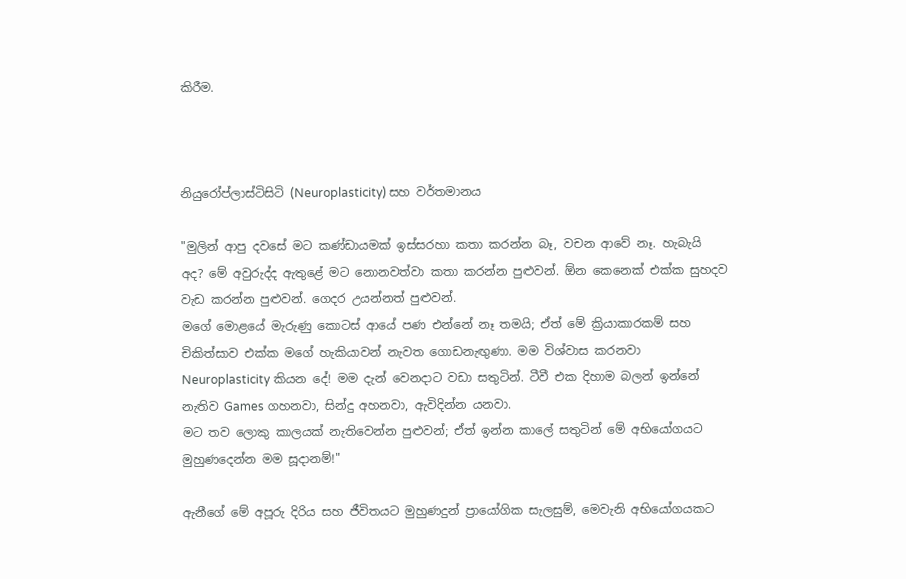කිරීම.



නියුරෝප්ලාස්ටිසිටි (Neuroplasticity) සහ වර්තමානය

"මුලින් ආපු දවසේ මට කණ්ඩායමක් ඉස්සරහා කතා කරන්න බෑ, වචන ආවේ නෑ. හැබැයි අද? මේ අවුරුද්ද ඇතුළේ මට නොනවත්වා කතා කරන්න පුළුවන්. ඕන කෙනෙක් එක්ක සුහදව වැඩ කරන්න පුළුවන්. ගෙදර උයන්නත් පුළුවන්.
මගේ මොළයේ මැරුණු කොටස් ආයේ පණ එන්නේ නෑ තමයි; ඒත් මේ ක්‍රියාකාරකම් සහ චිකිත්සාව එක්ක මගේ හැකියාවන් නැවත ගොඩනැඟුණා. මම විශ්වාස කරනවා Neuroplasticity කියන දේ! මම දැන් වෙනදාට වඩා සතුටින්. ටීවී එක දිහාම බලන් ඉන්නේ නැතිව Games ගහනවා, සින්දු අහනවා, ඇවිදින්න යනවා.
මට තව ලොකු කාලයක් නැතිවෙන්න පුළුවන්; ඒත් ඉන්න කාලේ සතුටින් මේ අභියෝගයට මුහුණදෙන්න මම සූදානම්!"

ඇනීගේ මේ අපූරු දිරිය සහ ජීවිතයට මුහුණදුන් ප්‍රායෝගික සැලසුම්, මෙවැනි අභියෝගයකට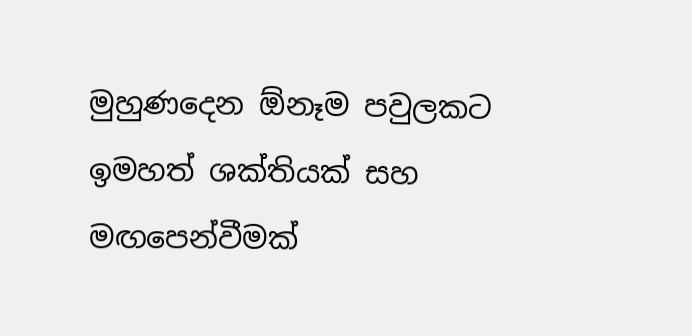මුහුණදෙන ඕනෑම පවුලකට ඉමහත් ශක්තියක් සහ මඟපෙන්වීමක්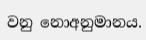වනු නොඅනුමානය.